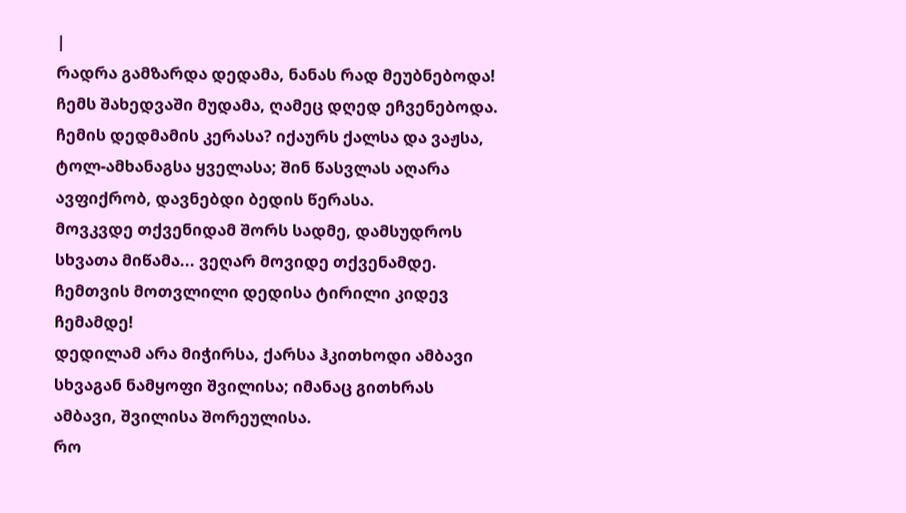|
რადრა გამზარდა დედამა, ნანას რად მეუბნებოდა! ჩემს შახედვაში მუდამა, ღამეც დღედ ეჩვენებოდა.
ჩემის დედმამის კერასა? იქაურს ქალსა და ვაჟსა, ტოლ-ამხანაგსა ყველასა; შინ წასვლას აღარა ავფიქრობ, დავნებდი ბედის წერასა.
მოვკვდე თქვენიდამ შორს სადმე, დამსუდროს სხვათა მიწამა... ვეღარ მოვიდე თქვენამდე. ჩემთვის მოთვლილი დედისა ტირილი კიდევ ჩემამდე!
დედილამ არა მიჭირსა, ქარსა ჰკითხოდი ამბავი სხვაგან ნამყოფი შვილისა; იმანაც გითხრას ამბავი, შვილისა შორეულისა.
რო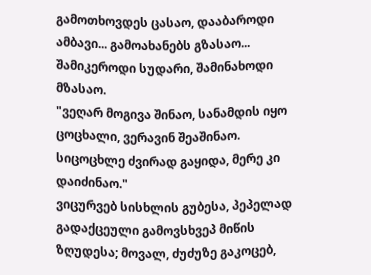გამოთხოვდეს ცასაო, დააბაროდი ამბავი... გამოახანებს გზასაო... შამიკეროდი სუდარი, შამინახოდი მზასაო.
"ვეღარ მოგივა შინაო, სანამდის იყო ცოცხალი, ვერავინ შეაშინაო. სიცოცხლე ძვირად გაყიდა, მერე კი დაიძინაო."
ვიცურვებ სისხლის გუბესა, პეპელად გადაქცეული გამოვსხვეპ მიწის ზღუდესა; მოვალ, ძუძუზე გაკოცებ,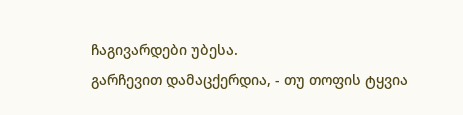ჩაგივარდები უბესა.
გარჩევით დამაცქერდია, - თუ თოფის ტყვია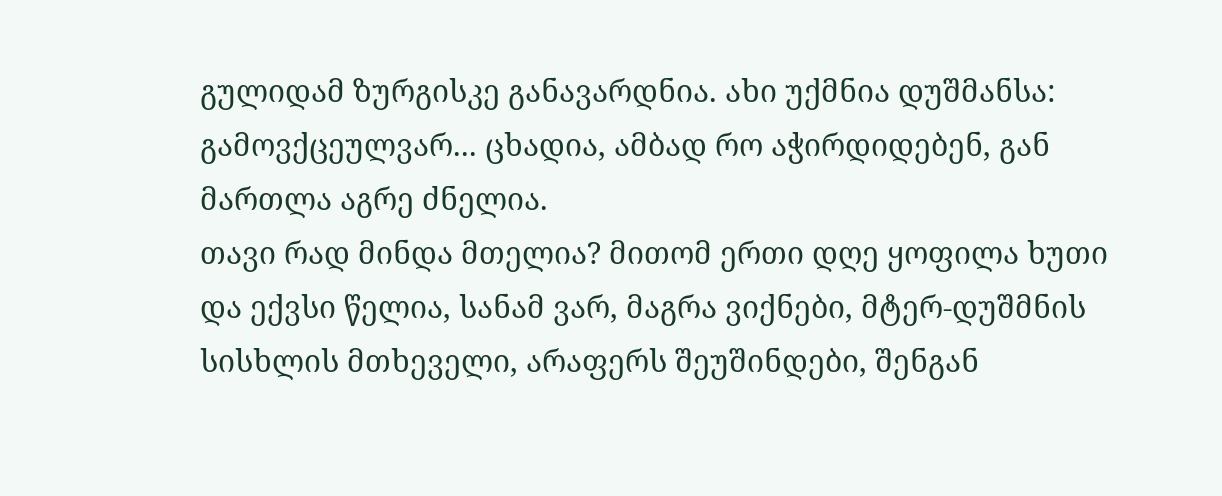გულიდამ ზურგისკე განავარდნია. ახი უქმნია დუშმანსა: გამოვქცეულვარ... ცხადია, ამბად რო აჭირდიდებენ, გან მართლა აგრე ძნელია.
თავი რად მინდა მთელია? მითომ ერთი დღე ყოფილა ხუთი და ექვსი წელია, სანამ ვარ, მაგრა ვიქნები, მტერ-დუშმნის სისხლის მთხეველი, არაფერს შეუშინდები, შენგან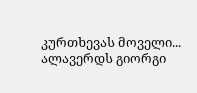კურთხევას მოველი... ალავერდს გიორგი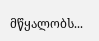მწყალობს...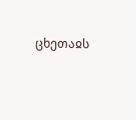ცხეთაჲს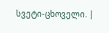სვეტი-ცხოველი. |